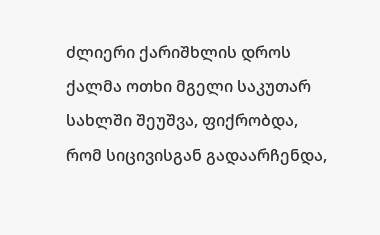ძლიერი ქარიშხლის დროს ქალმა ოთხი მგელი საკუთარ სახლში შეუშვა, ფიქრობდა, რომ სიცივისგან გადაარჩენდა,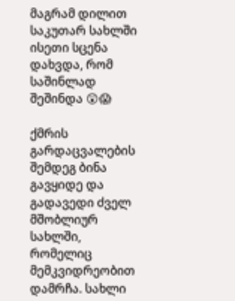მაგრამ დილით საკუთარ სახლში ისეთი სცენა დახვდა, რომ საშინლად შეშინდა 😲😱

ქმრის გარდაცვალების შემდეგ ბინა გავყიდე და გადავედი ძველ მშობლიურ სახლში, რომელიც მემკვიდრეობით დამრჩა. სახლი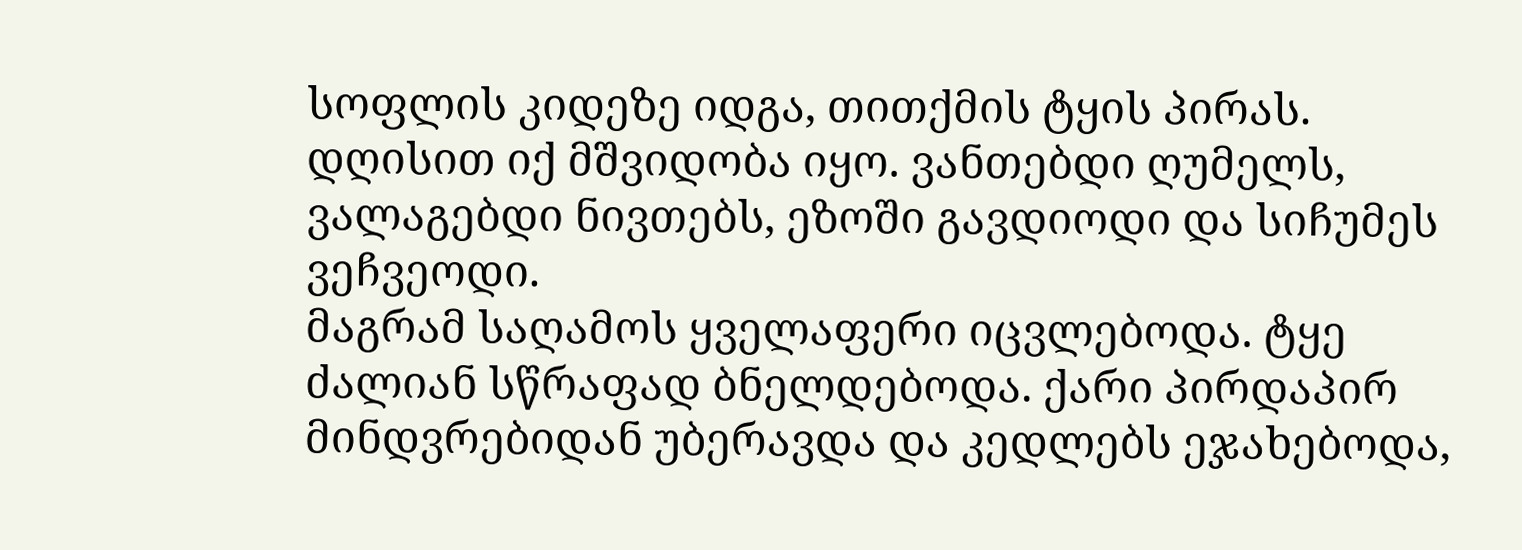სოფლის კიდეზე იდგა, თითქმის ტყის პირას. დღისით იქ მშვიდობა იყო. ვანთებდი ღუმელს, ვალაგებდი ნივთებს, ეზოში გავდიოდი და სიჩუმეს ვეჩვეოდი.
მაგრამ საღამოს ყველაფერი იცვლებოდა. ტყე ძალიან სწრაფად ბნელდებოდა. ქარი პირდაპირ მინდვრებიდან უბერავდა და კედლებს ეჯახებოდა,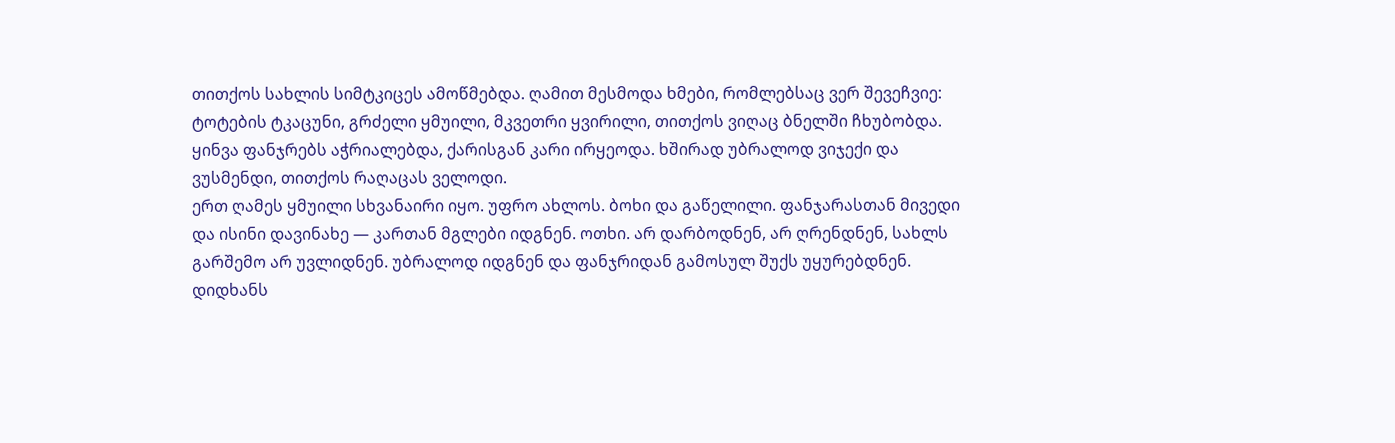თითქოს სახლის სიმტკიცეს ამოწმებდა. ღამით მესმოდა ხმები, რომლებსაც ვერ შევეჩვიე: ტოტების ტკაცუნი, გრძელი ყმუილი, მკვეთრი ყვირილი, თითქოს ვიღაც ბნელში ჩხუბობდა. ყინვა ფანჯრებს აჭრიალებდა, ქარისგან კარი ირყეოდა. ხშირად უბრალოდ ვიჯექი და ვუსმენდი, თითქოს რაღაცას ველოდი.
ერთ ღამეს ყმუილი სხვანაირი იყო. უფრო ახლოს. ბოხი და გაწელილი. ფანჯარასთან მივედი და ისინი დავინახე — კართან მგლები იდგნენ. ოთხი. არ დარბოდნენ, არ ღრენდნენ, სახლს გარშემო არ უვლიდნენ. უბრალოდ იდგნენ და ფანჯრიდან გამოსულ შუქს უყურებდნენ.
დიდხანს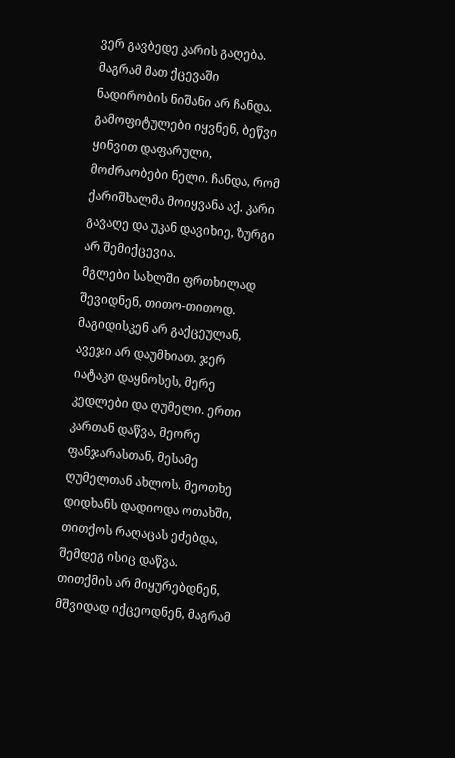ვერ გავბედე კარის გაღება. მაგრამ მათ ქცევაში ნადირობის ნიშანი არ ჩანდა. გამოფიტულები იყვნენ, ბეწვი ყინვით დაფარული, მოძრაობები ნელი. ჩანდა, რომ ქარიშხალმა მოიყვანა აქ. კარი გავაღე და უკან დავიხიე, ზურგი არ შემიქცევია.
მგლები სახლში ფრთხილად შევიდნენ, თითო-თითოდ. მაგიდისკენ არ გაქცეულან, ავეჯი არ დაუმხიათ. ჯერ იატაკი დაყნოსეს, მერე კედლები და ღუმელი. ერთი კართან დაწვა, მეორე ფანჯარასთან, მესამე ღუმელთან ახლოს. მეოთხე დიდხანს დადიოდა ოთახში, თითქოს რაღაცას ეძებდა, შემდეგ ისიც დაწვა.
თითქმის არ მიყურებდნენ, მშვიდად იქცეოდნენ, მაგრამ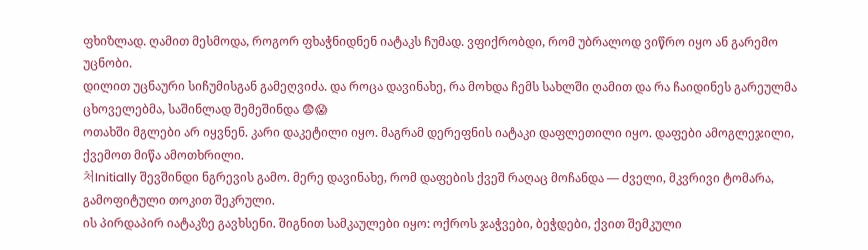ფხიზლად. ღამით მესმოდა, როგორ ფხაჭნიდნენ იატაკს ჩუმად. ვფიქრობდი, რომ უბრალოდ ვიწრო იყო ან გარემო უცნობი.
დილით უცნაური სიჩუმისგან გამეღვიძა. და როცა დავინახე, რა მოხდა ჩემს სახლში ღამით და რა ჩაიდინეს გარეულმა ცხოველებმა, საშინლად შემეშინდა 😨😱
ოთახში მგლები არ იყვნენ. კარი დაკეტილი იყო. მაგრამ დერეფნის იატაკი დაფლეთილი იყო. დაფები ამოგლეჯილი, ქვემოთ მიწა ამოთხრილი.
처Initially შევშინდი ნგრევის გამო. მერე დავინახე, რომ დაფების ქვეშ რაღაც მოჩანდა — ძველი, მკვრივი ტომარა, გამოფიტული თოკით შეკრული.
ის პირდაპირ იატაკზე გავხსენი. შიგნით სამკაულები იყო: ოქროს ჯაჭვები, ბეჭდები, ქვით შემკული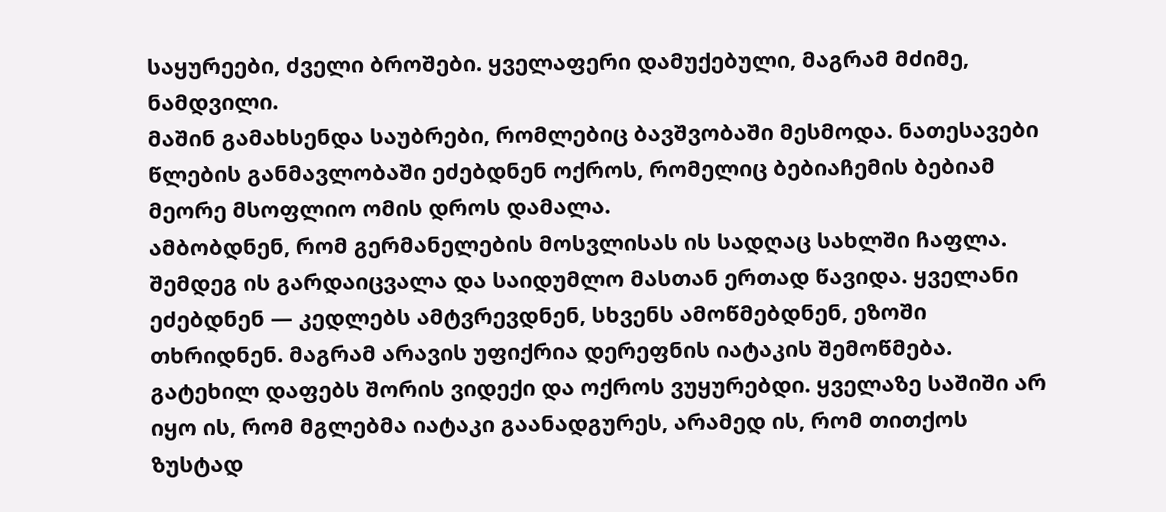საყურეები, ძველი ბროშები. ყველაფერი დამუქებული, მაგრამ მძიმე, ნამდვილი.
მაშინ გამახსენდა საუბრები, რომლებიც ბავშვობაში მესმოდა. ნათესავები წლების განმავლობაში ეძებდნენ ოქროს, რომელიც ბებიაჩემის ბებიამ მეორე მსოფლიო ომის დროს დამალა.
ამბობდნენ, რომ გერმანელების მოსვლისას ის სადღაც სახლში ჩაფლა. შემდეგ ის გარდაიცვალა და საიდუმლო მასთან ერთად წავიდა. ყველანი ეძებდნენ — კედლებს ამტვრევდნენ, სხვენს ამოწმებდნენ, ეზოში თხრიდნენ. მაგრამ არავის უფიქრია დერეფნის იატაკის შემოწმება.
გატეხილ დაფებს შორის ვიდექი და ოქროს ვუყურებდი. ყველაზე საშიში არ იყო ის, რომ მგლებმა იატაკი გაანადგურეს, არამედ ის, რომ თითქოს ზუსტად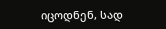იცოდნენ, სად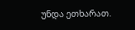უნდა ეთხარათ.